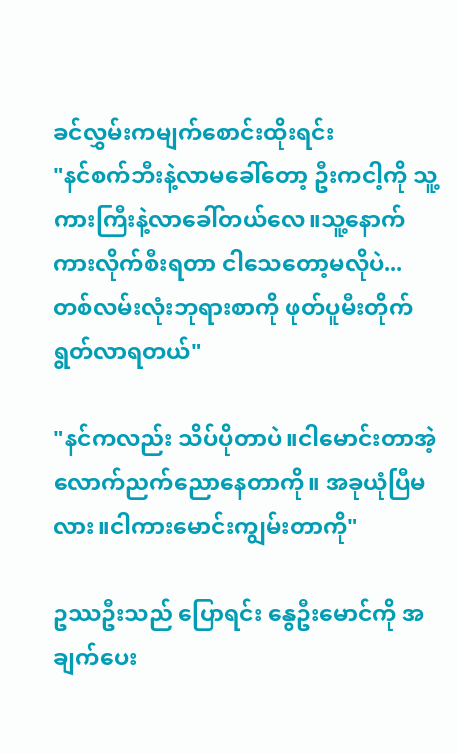ခင်လွှမ်းကမျက်စောင်းထိုးရင်း
"နင်စက်ဘီးနဲ့လာမခေါ်တော့ ဦးကငါ့ကို သူ့ကားကြီးနဲ့လာခေါ်တယ်လေ။သူ့နောက်ကားလိုက်စီးရတာ ငါသေတော့မလိုပဲ...တစ်လမ်းလုံးဘုရားစာကို ဖုတ်ပူမီးတိုက်ရွတ်လာရတယ်"

"နင်ကလည်း သိပ်ပိုတာပဲ။ငါမောင်းတာအဲ့လောက်ညက်ညောနေတာကို။ အခုယုံပြီမလား။ငါကားမောင်းကျွမ်းတာကို"

ဥဿဦးသည် ပြောရင်း နွေဦးမောင်ကို အချက်ပေး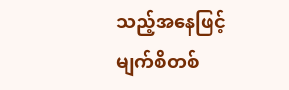သည့်အနေဖြင့် မျက်စိတစ်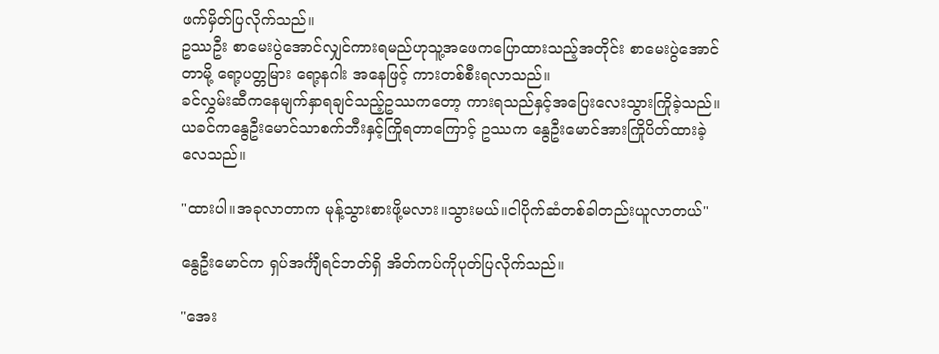ဖက်မှိတ်ပြလိုက်သည်။
ဥဿဦး စာမေးပွဲအောင်လျှင်ကားရမည်ဟုသူ့အဖေကပြောထားသည့်အတိုင်း စာမေးပွဲအောင်တာမို့ ရော့ပတ္တမြား ရော့နဂါး အနေဖြင့် ကားတစ်စီးရလာသည်။
ခင်လွှမ်းဆီကနေမျက်နှာရချင်သည့်ဥဿကတော့ ကားရသည်နှင့်အပြေးလေးသွားကြိုခဲ့သည်။ယခင်ကနွေဦးမောင်သာစက်ဘီးနှင့်ကြိုရတာကြောင့် ဥဿက နွေဦးမောင်အားကြိုပိတ်ထားခဲ့လေသည်။

"ထားပါ။အခုလာတာက မုန့်သွားစားဖို့မလား။သွားမယ်။ငါပိုက်ဆံတစ်ခါတည်းယူလာတယ်"

နွေဦးမောင်က ရှပ်အင်္ကျီရင်ဘတ်ရှိ အိတ်ကပ်ကိုပုတ်ပြလိုက်သည်။

"အေး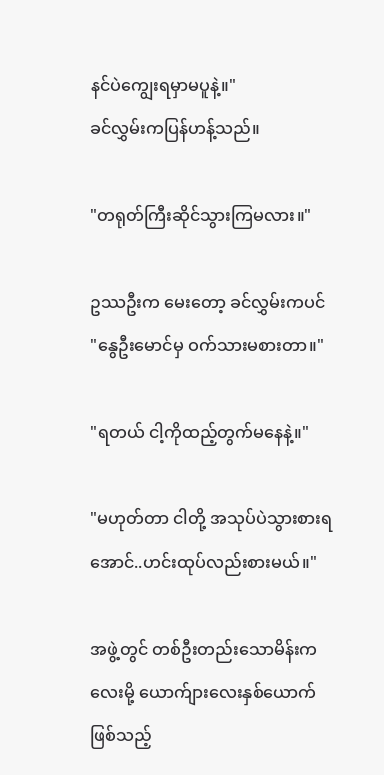နင်ပဲကျွေးရမှာမပူနဲ့။"
ခင်လွှမ်းကပြန်ဟန့်သည်။

"တရုတ်ကြီးဆိုင်သွားကြမလား။"

ဥဿဦးက မေးတော့ ခင်လွှမ်းကပင်
"နွေဦးမောင်မှ ဝက်သားမစားတာ။"

"ရတယ် ငါ့ကိုထည့်တွက်မနေနဲ့။"

"မဟုတ်တာ ငါတို့ အသုပ်ပဲသွားစားရအောင်..ဟင်းထုပ်လည်းစားမယ်။"

အဖွဲ့တွင် တစ်ဦးတည်းသောမိန်းကလေးမို့ ယောက်ျားလေးနှစ်ယောက်ဖြစ်သည့်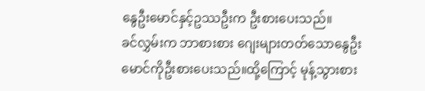နွေဦးမောင်နှင့်ဥဿဦးက ဦးစားပေးသည်။
ခင်လွှမ်းက ဘာစားစား ဂျေးများတတ်သောနွေဦးမောင်ကိုဦးစားပေးသည်။ထို့ကြောင့် မုန့်သွားစား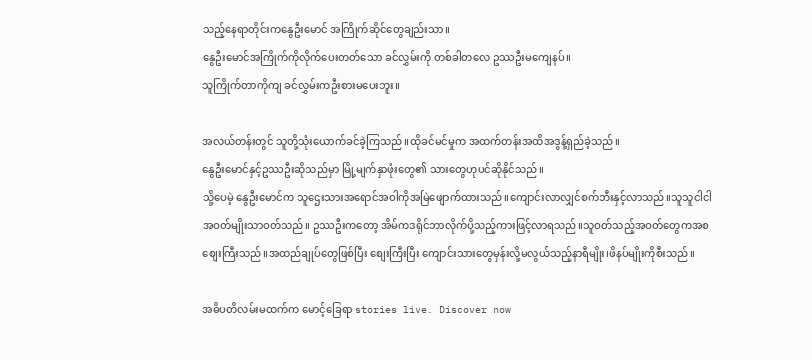သည့်နေရာတိုင်းကနွေဦးမောင် အကြိုက်ဆိုင်တွေချည်းသာ။
နွေဦးမောင်အကြိုက်ကိုလိုက်ပေးတတ်သော ခင်လွှမ်းကို တစ်ခါတလေ ဥဿဦးမကျေနပ်။
သူကြိုက်တာကိုကျ ခင်လွှမ်းကဦးစားမပေးဘူး။

အလယ်တန်းတွင် သူတို့သုံးယောက်ခင်ခဲ့ကြသည်။ထိုခင်မင်မှုက အထက်တန်းအထိအဒွန့်ရှည်ခဲ့သည်။
နွေဦးမောင်နှင့်ဥဿဦးဆိုသည်မှာ မြို့မျက်နှာဖုံးတွေ၏ သားတွေဟုပင်ဆိုနိုင်သည်။
သို့ပေမဲ့ နွေဦးမောင်က သူဌေးသားအရောင်အဝါကိုအမြဲဖျောက်ထားသည်။ကျောင်းလာလျှင်စက်ဘီးနှင့်လာသည်။သူသူငါငါအဝတ်မျိုးသာဝတ်သည်။ ဥဿဦးကတော့ အိမ်ကဒရိုင်ဘာလိုက်ပို့သည့်ကားဖြင့်လာရသည်။သူဝတ်သည့်အဝတ်တွေကအစစျေးကြီးသည်။အထည်ချုပ်တွေဖြစ်ပြီး စျေးကြီးပြီး ကျောင်းသားတွေမှန်းလို့မလွယ်သည့်နာရီမျိုး၊ဖိနပ်မျိုးကိုစီးသည်။

အဓိပတိလမ်းမထက်က မောင့်ခြေရာ stories live. Discover now